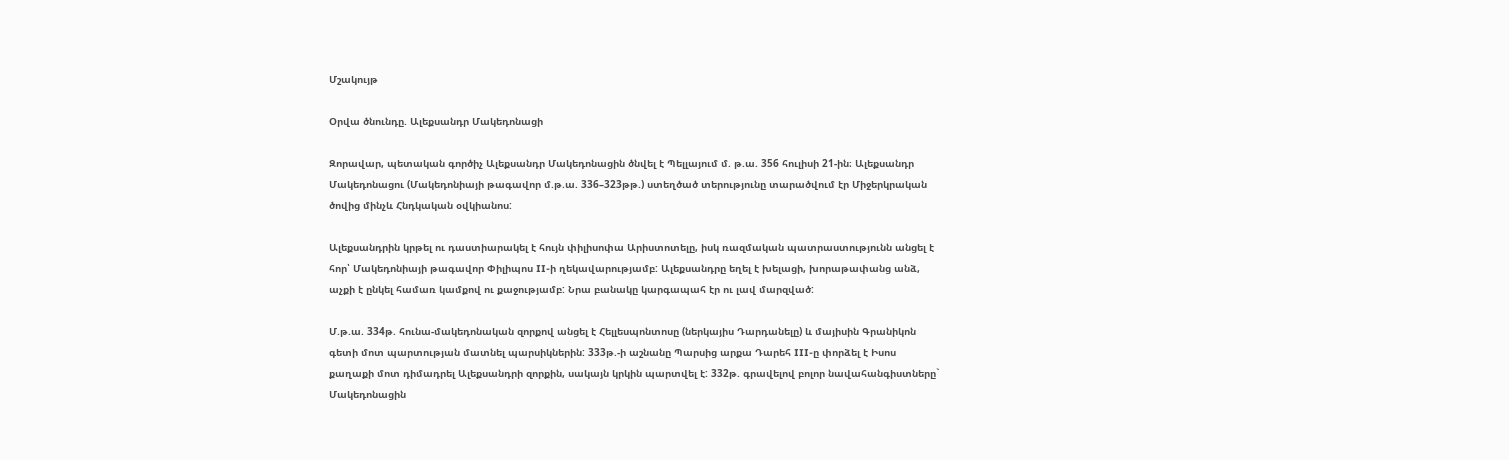Մշակույթ

Օրվա ծնունդը. Ալեքսանդր Մակեդոնացի

Զորավար, պետական գործիչ Ալեքսանդր Մակեդոնացին ծնվել է Պելլայում մ. թ.ա. 356 հուլիսի 21-ին։ Ալեքսանդր Մակեդոնացու (Մակեդոնիայի թագավոր մ.թ.ա. 336–323թթ.) ստեղծած տերությունը տարածվում էր Միջերկրական ծովից մինչև Հնդկական օվկիանոս:

Ալեքսանդրին կրթել ու դաստիարակել է հույն փիլիսոփա Արիստոտելը, իսկ ռազմական պատրաստությունն անցել է հոր՝ Մակեդոնիայի թագավոր Փիլիպոս II-ի ղեկավարությամբ: Ալեքսանդրը եղել է խելացի, խորաթափանց անձ, աչքի է ընկել համառ կամքով ու քաջությամբ: Նրա բանակը կարգապահ էր ու լավ մարզված:

Մ.թ.ա. 334թ. հունա-մակեդոնական զորքով անցել է Հելլեսպոնտոսը (ներկայիս Դարդանելը) և մայիսին Գրանիկոն գետի մոտ պարտության մատնել պարսիկներին: 333թ.-ի աշնանը Պարսից արքա Դարեհ III-ը փորձել է Իսոս քաղաքի մոտ դիմադրել Ալեքսանդրի զորքին, սակայն կրկին պարտվել է: 332թ. գրավելով բոլոր նավահանգիստները` Մակեդոնացին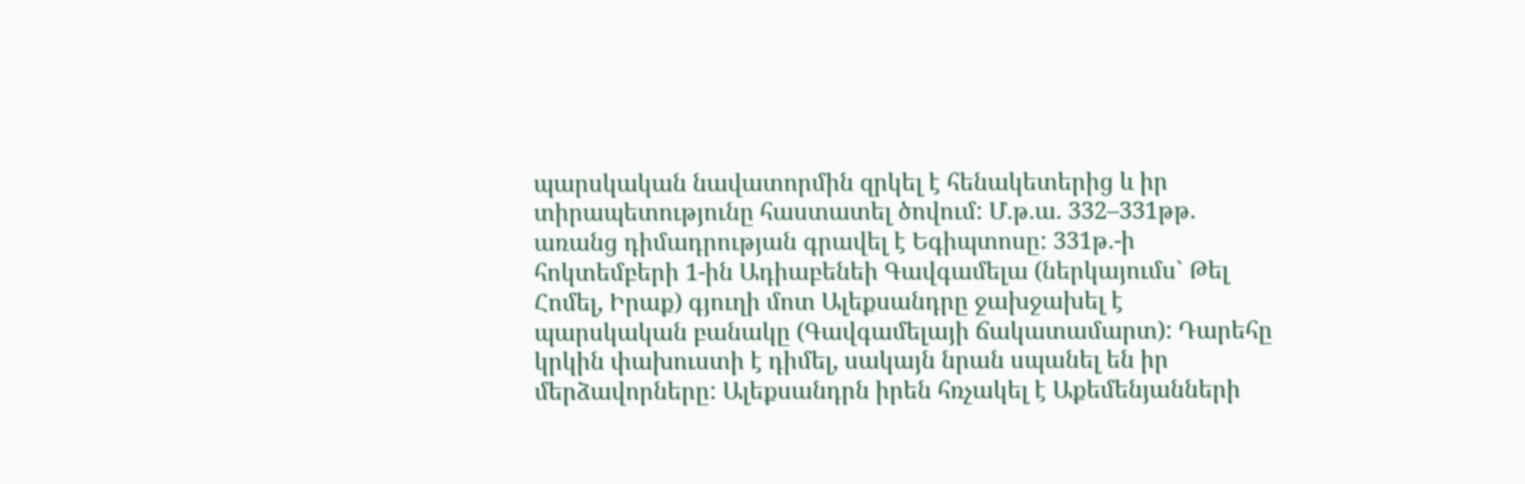պարսկական նավատորմին զրկել է հենակետերից և իր տիրապետությունը հաստատել ծովում: Մ.թ.ա. 332–331թթ. առանց դիմադրության գրավել է Եգիպտոսը: 331թ.-ի հոկտեմբերի 1-ին Ադիաբենեի Գավգամելա (ներկայումս` Թել Հոմել, Իրաք) գյուղի մոտ Ալեքսանդրը ջախջախել է պարսկական բանակը (Գավգամելայի ճակատամարտ): Դարեհը կրկին փախուստի է դիմել, սակայն նրան սպանել են իր մերձավորները: Ալեքսանդրն իրեն հռչակել է Աքեմենյանների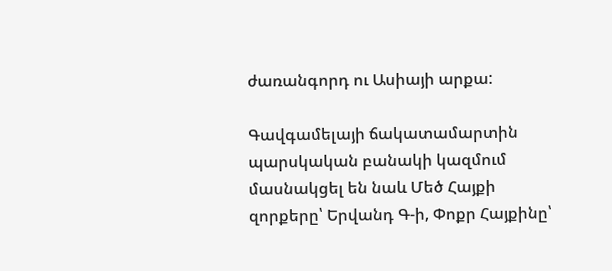ժառանգորդ ու Ասիայի արքա:

Գավգամելայի ճակատամարտին պարսկական բանակի կազմում մասնակցել են նաև Մեծ Հայքի զորքերը՝ Երվանդ Գ-ի, Փոքր Հայքինը՝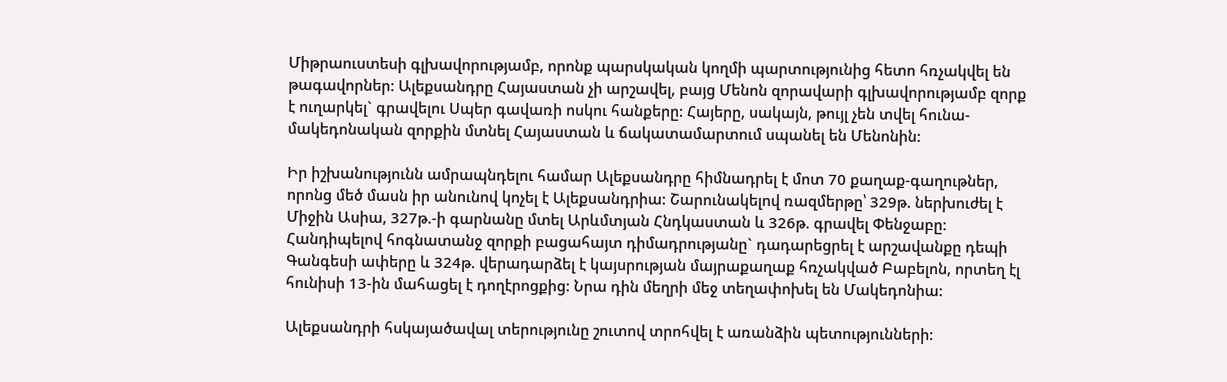Միթրաուստեսի գլխավորությամբ, որոնք պարսկական կողմի պարտությունից հետո հռչակվել են թագավորներ: Ալեքսանդրը Հայաստան չի արշավել, բայց Մենոն զորավարի գլխավորությամբ զորք է ուղարկել` գրավելու Սպեր գավառի ոսկու հանքերը: Հայերը, սակայն, թույլ չեն տվել հունա-մակեդոնական զորքին մտնել Հայաստան և ճակատամարտում սպանել են Մենոնին:

Իր իշխանությունն ամրապնդելու համար Ալեքսանդրը հիմնադրել է մոտ 70 քաղաք-գաղութներ, որոնց մեծ մասն իր անունով կոչել է Ալեքսանդրիա: Շարունակելով ռազմերթը՝ 329թ. ներխուժել է Միջին Ասիա, 327թ.-ի գարնանը մտել Արևմտյան Հնդկաստան և 326թ. գրավել Փենջաբը: Հանդիպելով հոգնատանջ զորքի բացահայտ դիմադրությանը` դադարեցրել է արշավանքը դեպի Գանգեսի ափերը և 324թ. վերադարձել է կայսրության մայրաքաղաք հռչակված Բաբելոն, որտեղ էլ հունիսի 13-ին մահացել է դողէրոցքից: Նրա դին մեղրի մեջ տեղափոխել են Մակեդոնիա:

Ալեքսանդրի հսկայածավալ տերությունը շուտով տրոհվել է առանձին պետությունների: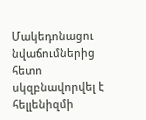Մակեդոնացու նվաճումներից հետո սկզբնավորվել է հելլենիզմի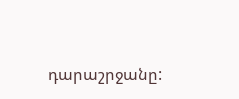դարաշրջանը: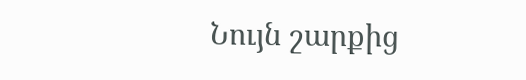Նույն շարքից